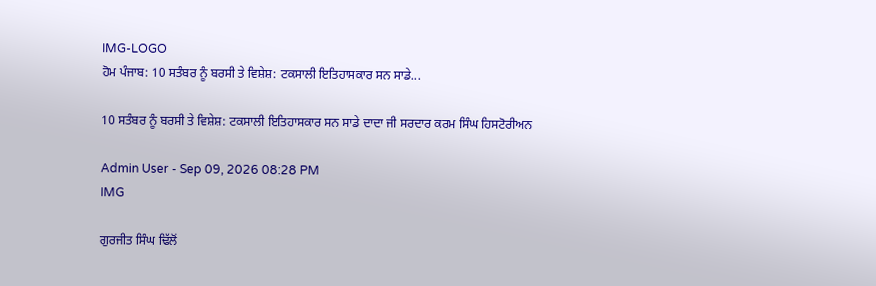IMG-LOGO
ਹੋਮ ਪੰਜਾਬ: 10 ਸਤੰਬਰ ਨੂੰ ਬਰਸੀ ਤੇ ਵਿਸ਼ੇਸ਼: ਟਕਸਾਲੀ ਇਤਿਹਾਸਕਾਰ ਸਨ ਸਾਡੇ...

10 ਸਤੰਬਰ ਨੂੰ ਬਰਸੀ ਤੇ ਵਿਸ਼ੇਸ਼: ਟਕਸਾਲੀ ਇਤਿਹਾਸਕਾਰ ਸਨ ਸਾਡੇ ਦਾਦਾ ਜੀ ਸਰਦਾਰ ਕਰਮ ਸਿੰਘ ਹਿਸਟੋਰੀਅਨ

Admin User - Sep 09, 2026 08:28 PM
IMG

ਗੁਰਜੀਤ ਸਿੰਘ ਢਿੱਲੋਂ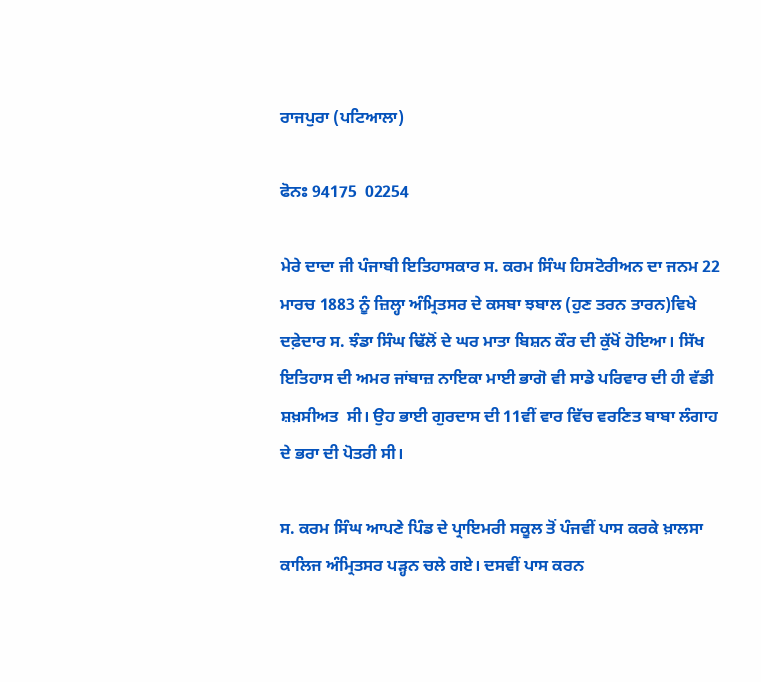ਰਾਜਪੁਰਾ (ਪਟਿਆਲਾ)

ਫੋਨਃ 94175  02254

ਮੇਰੇ ਦਾਦਾ ਜੀ ਪੰਜਾਬੀ ਇਤਿਹਾਸਕਾਰ ਸ. ਕਰਮ ਸਿੰਘ ਹਿਸਟੋਰੀਅਨ ਦਾ ਜਨਮ 22 ਮਾਰਚ 1883 ਨੂੰ ਜ਼ਿਲ੍ਹਾ ਅੰਮ੍ਰਿਤਸਰ ਦੇ ਕਸਬਾ ਝਬਾਲ (ਹੁਣ ਤਰਨ ਤਾਰਨ)ਵਿਖੇ ਦਫ਼ੇਦਾਰ ਸ. ਝੰਡਾ ਸਿੰਘ ਢਿੱਲੋਂ ਦੇ ਘਰ ਮਾਤਾ ਬਿਸ਼ਨ ਕੌਰ ਦੀ ਕੁੱਖੋਂ ਹੋਇਆ। ਸਿੱਖ ਇਤਿਹਾਸ ਦੀ ਅਮਰ ਜਾਂਬਾਜ਼ ਨਾਇਕਾ ਮਾਈ ਭਾਗੋ ਵੀ ਸਾਡੇ ਪਰਿਵਾਰ ਦੀ ਹੀ ਵੱਡੀ ਸ਼ਖ਼ਸੀਅਤ  ਸੀ। ਉਹ ਭਾਈ ਗੁਰਦਾਸ ਦੀ 11ਵੀਂ ਵਾਰ ਵਿੱਚ ਵਰਣਿਤ ਬਾਬਾ ਲੰਗਾਹ ਦੇ ਭਰਾ ਦੀ ਪੋਤਰੀ ਸੀ।

ਸ. ਕਰਮ ਸਿੰਘ ਆਪਣੇ ਪਿੰਡ ਦੇ ਪ੍ਰਾਇਮਰੀ ਸਕੂਲ ਤੋਂ ਪੰਜਵੀਂ ਪਾਸ ਕਰਕੇ ਖ਼ਾਲਸਾ ਕਾਲਿਜ ਅੰਮ੍ਰਿਤਸਰ ਪੜ੍ਹਨ ਚਲੇ ਗਏ। ਦਸਵੀਂ ਪਾਸ ਕਰਨ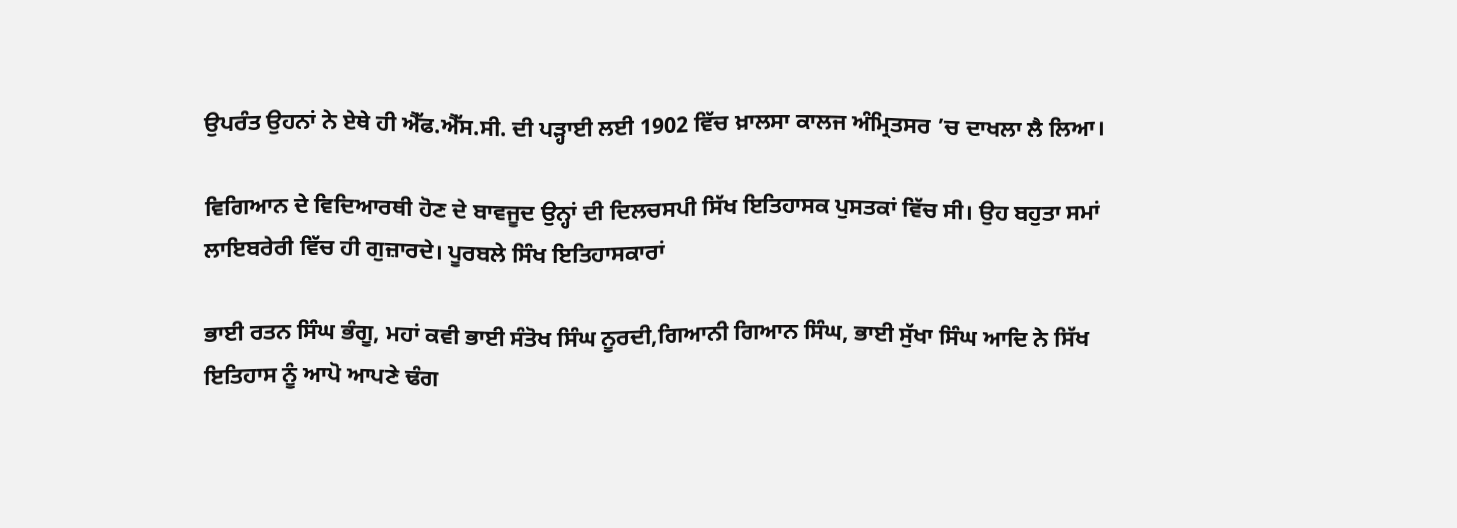ਉਪਰੰਤ ਉਹਨਾਂ ਨੇ ਏਥੇ ਹੀ ਐੱਫ.ਐੱਸ.ਸੀ. ਦੀ ਪੜ੍ਹਾਈ ਲਈ 1902 ਵਿੱਚ ਖ਼ਾਲਸਾ ਕਾਲਜ ਅੰਮ੍ਰਿਤਸਰ ’ਚ ਦਾਖਲਾ ਲੈ ਲਿਆ।

ਵਿਗਿਆਨ ਦੇ ਵਿਦਿਆਰਥੀ ਹੋਣ ਦੇ ਬਾਵਜੂਦ ਉਨ੍ਹਾਂ ਦੀ ਦਿਲਚਸਪੀ ਸਿੱਖ ਇਤਿਹਾਸਕ ਪੁਸਤਕਾਂ ਵਿੱਚ ਸੀ। ਉਹ ਬਹੁਤਾ ਸਮਾਂ ਲਾਇਬਰੇਰੀ ਵਿੱਚ ਹੀ ਗੁਜ਼ਾਰਦੇ। ਪੂਰਬਲੇ ਸਿੰਖ ਇਤਿਹਾਸਕਾਰਾਂ

ਭਾਈ ਰਤਨ ਸਿੰਘ ਭੰਗੂ, ਮਹਾਂ ਕਵੀ ਭਾਈ ਸੰਤੋਖ ਸਿੰਘ ਨੂਰਦੀ,ਗਿਆਨੀ ਗਿਆਨ ਸਿੰਘ, ਭਾਈ ਸੁੱਖਾ ਸਿੰਘ ਆਦਿ ਨੇ ਸਿੱਖ ਇਤਿਹਾਸ ਨੂੰ ਆਪੋ ਆਪਣੇ ਢੰਗ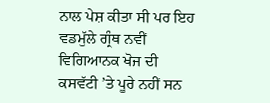ਨਾਲ ਪੇਸ਼ ਕੀਤਾ ਸੀ ਪਰ ਇਹ ਵਡਮੁੱਲੇ ਗ੍ਰੰਥ ਨਵੀਂ ਵਿਗਿਆਨਕ ਖੋਜ ਦੀ ਕਸਵੱਟੀ ’ਤੇ ਪੂਰੇ ਨਹੀਂ ਸਨ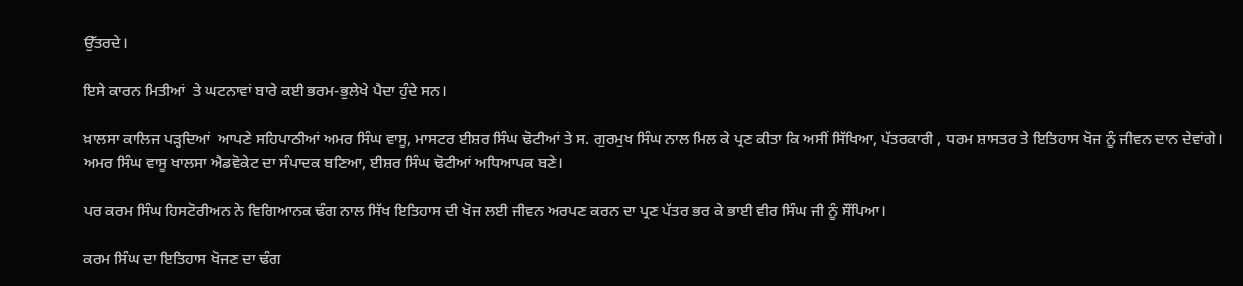ਉੱਤਰਦੇ।

ਇਸੇ ਕਾਰਨ ਮਿਤੀਆਂ  ਤੇ ਘਟਨਾਵਾਂ ਬਾਰੇ ਕਈ ਭਰਮ-ਭੁਲੇਖੇ ਪੈਦਾ ਹੁੰਦੇ ਸਨ।

ਖ਼ਾਲਸਾ ਕਾਲਿਜ ਪੜ੍ਹਦਿਆਂ  ਆਪਣੇ ਸਹਿਪਾਠੀਆਂ ਅਮਰ ਸਿੰਘ ਵਾਸੂ, ਮਾਸਟਰ ਈਸ਼ਰ ਸਿੰਘ ਢੋਟੀਆਂ ਤੇ ਸ. ਗੁਰਮੁਖ ਸਿੰਘ ਨਾਲ ਮਿਲ ਕੇ ਪ੍ਰਣ ਕੀਤਾ ਕਿ ਅਸੀਂ ਸਿੱਖਿਆ, ਪੱਤਰਕਾਰੀ , ਧਰਮ ਸ਼ਾਸਤਰ ਤੇ ਇਤਿਹਾਸ ਖੋਜ ਨੂੰ ਜੀਵਨ ਦਾਨ ਦੇਵਾਂਗੇ। ਅਮਰ ਸਿੰਘ ਵਾਸੂ ਖਾਲਸਾ ਐਡਵੋਕੇਟ ਦਾ ਸੰਪਾਦਕ ਬਣਿਆ, ਈਸ਼ਰ ਸਿੰਘ ਢੋਟੀਆਂ ਅਧਿਆਪਕ ਬਣੇ।

ਪਰ ਕਰਮ ਸਿੰਘ ਹਿਸਟੋਰੀਅਨ ਨੇ ਵਿਗਿਆਨਕ ਢੰਗ ਨਾਲ ਸਿੱਖ ਇਤਿਹਾਸ ਦੀ ਖੋਜ ਲਈ ਜੀਵਨ ਅਰਪਣ ਕਰਨ ਦਾ ਪ੍ਰਣ ਪੱਤਰ ਭਰ ਕੇ ਭਾਈ ਵੀਰ ਸਿੰਘ ਜੀ ਨੂੰ ਸੌਂਪਿਆ।

ਕਰਮ ਸਿੰਘ ਦਾ ਇਤਿਹਾਸ ਖੋਜਣ ਦਾ ਢੰਗ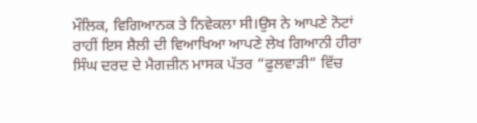ਮੌਲਿਕ, ਵਿਗਿਆਨਕ ਤੇ ਨਿਵੇਕਲਾ ਸੀ।ਉਸ ਨੇ ਆਪਣੇ ਨੋਟਾਂ ਰਾਹੀਂ ਇਸ ਸ਼ੈਲੀ ਦੀ ਵਿਆਖਿਆ ਆਪਣੇ ਲੇਖ ਗਿਆਨੀ ਹੀਰਾ ਸਿੰਘ ਦਰਦ ਦੇ ਮੈਗਜ਼ੀਨ ਮਾਸਕ ਪੱਤਰ “ਫੁਲਵਾੜੀ” ਵਿੱਚ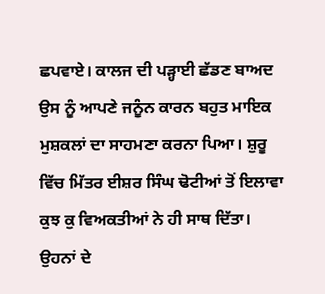ਛਪਵਾਏ। ਕਾਲਜ ਦੀ ਪੜ੍ਹਾਈ ਛੱਡਣ ਬਾਅਦ ਉਸ ਨੂੰ ਆਪਣੇ ਜਨੂੰਨ ਕਾਰਨ ਬਹੁਤ ਮਾਇਕ ਮੁਸ਼ਕਲਾਂ ਦਾ ਸਾਹਮਣਾ ਕਰਨਾ ਪਿਆ। ਸ਼ੁਰੂ ਵਿੱਚ ਮਿੱਤਰ ਈਸ਼ਰ ਸਿੰਘ ਢੋਟੀਆਂ ਤੋਂ ਇਲਾਵਾ ਕੁਝ ਕੁ ਵਿਅਕਤੀਆਂ ਨੇ ਹੀ ਸਾਥ ਦਿੱਤਾ। ਉਹਨਾਂ ਦੇ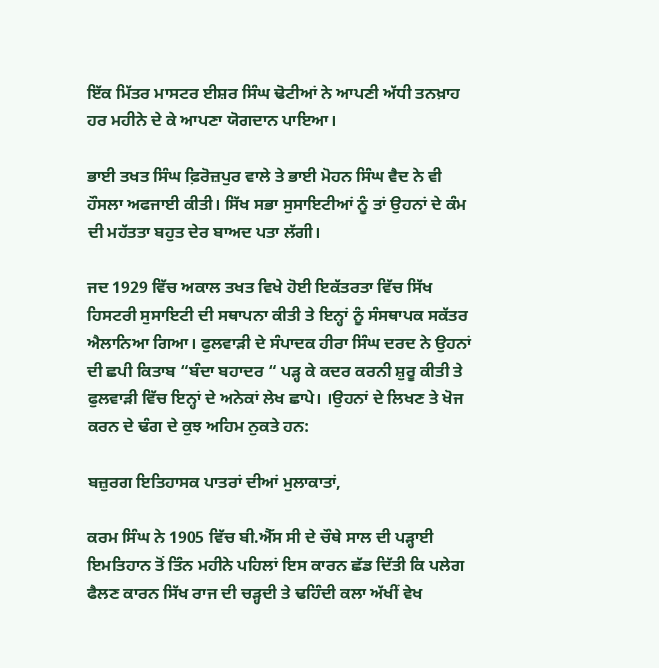ਇੱਕ ਮਿੱਤਰ ਮਾਸਟਰ ਈਸ਼ਰ ਸਿੰਘ ਢੋਟੀਆਂ ਨੇ ਆਪਣੀ ਅੱਧੀ ਤਨਖ਼ਾਹ ਹਰ ਮਹੀਨੇ ਦੇ ਕੇ ਆਪਣਾ ਯੋਗਦਾਨ ਪਾਇਆ।

ਭਾਈ ਤਖਤ ਸਿੰਘ ਫ਼ਿਰੋਜ਼ਪੁਰ ਵਾਲੇ ਤੇ ਭਾਈ ਮੋਹਨ ਸਿੰਘ ਵੈਦ ਨੇ ਵੀ ਹੌਸਲਾ ਅਫਜਾਈ ਕੀਤੀ। ਸਿੱਖ ਸਭਾ ਸੁਸਾਇਟੀਆਂ ਨੂੰ ਤਾਂ ਉਹਨਾਂ ਦੇ ਕੰਮ ਦੀ ਮਹੱਤਤਾ ਬਹੁਤ ਦੇਰ ਬਾਅਦ ਪਤਾ ਲੱਗੀ।

ਜਦ 1929 ਵਿੱਚ ਅਕਾਲ ਤਖਤ ਵਿਖੇ ਹੋਈ ਇਕੱਤਰਤਾ ਵਿੱਚ ਸਿੱਖ ਹਿਸਟਰੀ ਸੁਸਾਇਟੀ ਦੀ ਸਥਾਪਨਾ ਕੀਤੀ ਤੇ ਇਨ੍ਹਾਂ ਨੂੰ ਸੰਸਥਾਪਕ ਸਕੱਤਰ ਐਲਾਨਿਆ ਗਿਆ। ਫੁਲਵਾੜੀ ਦੇ ਸੰਪਾਦਕ ਹੀਰਾ ਸਿੰਘ ਦਰਦ ਨੇ ਉਹਨਾਂ ਦੀ ਛਪੀ ਕਿਤਾਬ “ਬੰਦਾ ਬਹਾਦਰ “ ਪੜ੍ਹ ਕੇ ਕਦਰ ਕਰਨੀ ਸ਼ੁਰੂ ਕੀਤੀ ਤੇ ਫੁਲਵਾੜੀ ਵਿੱਚ ਇਨ੍ਹਾਂ ਦੇ ਅਨੇਕਾਂ ਲੇਖ ਛਾਪੇ। ।ਉਹਨਾਂ ਦੇ ਲਿਖਣ ਤੇ ਖੋਜ ਕਰਨ ਦੇ ਢੰਗ ਦੇ ਕੁਝ ਅਹਿਮ ਨੁਕਤੇ ਹਨ:

ਬਜ਼ੁਰਗ ਇਤਿਹਾਸਕ ਪਾਤਰਾਂ ਦੀਆਂ ਮੁਲਾਕਾਤਾਂ,

ਕਰਮ ਸਿੰਘ ਨੇ 1905 ਵਿੱਚ ਬੀ.ਐੱਸ ਸੀ ਦੇ ਚੌਥੇ ਸਾਲ ਦੀ ਪੜ੍ਹਾਈ ਇਮਤਿਹਾਨ ਤੋਂ ਤਿੰਨ ਮਹੀਨੇ ਪਹਿਲਾਂ ਇਸ ਕਾਰਨ ਛੱਡ ਦਿੱਤੀ ਕਿ ਪਲੇਗ ਫੈਲਣ ਕਾਰਨ ਸਿੱਖ ਰਾਜ ਦੀ ਚੜ੍ਹਦੀ ਤੇ ਢਹਿੰਦੀ ਕਲਾ ਅੱਖੀਂ ਵੇਖ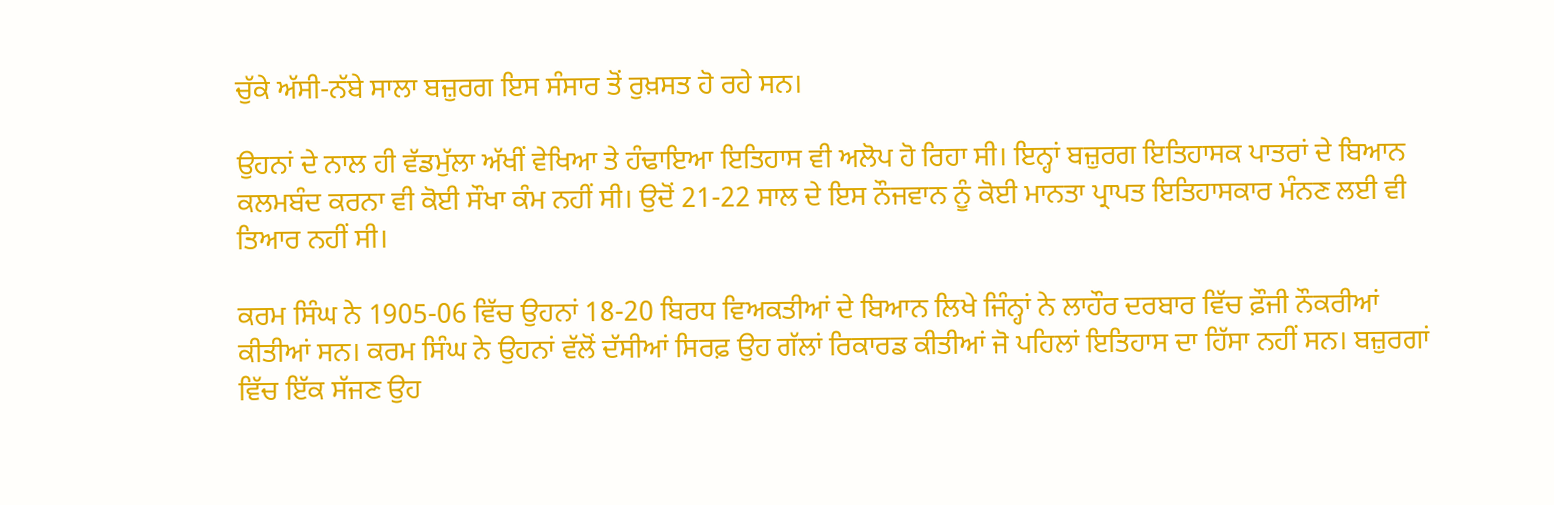ਚੁੱਕੇ ਅੱਸੀ-ਨੱਬੇ ਸਾਲਾ ਬਜ਼ੁਰਗ ਇਸ ਸੰਸਾਰ ਤੋਂ ਰੁਖ਼ਸਤ ਹੋ ਰਹੇ ਸਨ।

ਉਹਨਾਂ ਦੇ ਨਾਲ ਹੀ ਵੱਡਮੁੱਲਾ ਅੱਖੀਂ ਵੇਖਿਆ ਤੇ ਹੰਢਾਇਆ ਇਤਿਹਾਸ ਵੀ ਅਲੋਪ ਹੋ ਰਿਹਾ ਸੀ। ਇਨ੍ਹਾਂ ਬਜ਼ੁਰਗ ਇਤਿਹਾਸਕ ਪਾਤਰਾਂ ਦੇ ਬਿਆਨ ਕਲਮਬੰਦ ਕਰਨਾ ਵੀ ਕੋਈ ਸੌਖਾ ਕੰਮ ਨਹੀਂ ਸੀ। ਉਦੋਂ 21-22 ਸਾਲ ਦੇ ਇਸ ਨੌਜਵਾਨ ਨੂੰ ਕੋਈ ਮਾਨਤਾ ਪ੍ਰਾਪਤ ਇਤਿਹਾਸਕਾਰ ਮੰਨਣ ਲਈ ਵੀ ਤਿਆਰ ਨਹੀਂ ਸੀ।

ਕਰਮ ਸਿੰਘ ਨੇ 1905-06 ਵਿੱਚ ਉਹਨਾਂ 18-20 ਬਿਰਧ ਵਿਅਕਤੀਆਂ ਦੇ ਬਿਆਨ ਲਿਖੇ ਜਿੰਨ੍ਹਾਂ ਨੇ ਲਾਹੌਰ ਦਰਬਾਰ ਵਿੱਚ ਫ਼ੌਜੀ ਨੌਕਰੀਆਂ ਕੀਤੀਆਂ ਸਨ। ਕਰਮ ਸਿੰਘ ਨੇ ਉਹਨਾਂ ਵੱਲੋਂ ਦੱਸੀਆਂ ਸਿਰਫ਼ ਉਹ ਗੱਲਾਂ ਰਿਕਾਰਡ ਕੀਤੀਆਂ ਜੋ ਪਹਿਲਾਂ ਇਤਿਹਾਸ ਦਾ ਹਿੱਸਾ ਨਹੀਂ ਸਨ। ਬਜ਼ੁਰਗਾਂ ਵਿੱਚ ਇੱਕ ਸੱਜਣ ਉਹ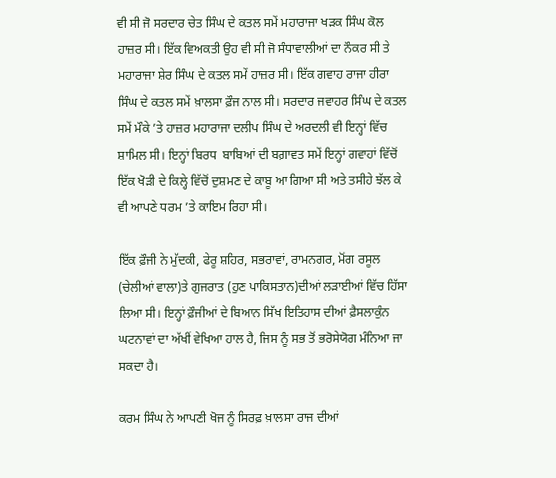ਵੀ ਸੀ ਜੋ ਸਰਦਾਰ ਚੇਤ ਸਿੰਘ ਦੇ ਕਤਲ ਸਮੇਂ ਮਹਾਰਾਜਾ ਖੜਕ ਸਿੰਘ ਕੋਲ ਹਾਜ਼ਰ ਸੀ। ਇੱਕ ਵਿਅਕਤੀ ਉਹ ਵੀ ਸੀ ਜੋ ਸੰਧਾਵਾਲੀਆਂ ਦਾ ਨੌਕਰ ਸੀ ਤੇ ਮਹਾਰਾਜਾ ਸ਼ੇਰ ਸਿੰਘ ਦੇ ਕਤਲ ਸਮੇਂ ਹਾਜ਼ਰ ਸੀ। ਇੱਕ ਗਵਾਹ ਰਾਜਾ ਹੀਰਾ ਸਿੰਘ ਦੇ ਕਤਲ ਸਮੇਂ ਖ਼ਾਲਸਾ ਫ਼ੌਜ ਨਾਲ ਸੀ। ਸਰਦਾਰ ਜਵਾਹਰ ਸਿੰਘ ਦੇ ਕਤਲ ਸਮੇਂ ਮੌਕੇ ’ਤੇ ਹਾਜ਼ਰ ਮਹਾਰਾਜਾ ਦਲੀਪ ਸਿੰਘ ਦੇ ਅਰਦਲੀ ਵੀ ਇਨ੍ਹਾਂ ਵਿੱਚ ਸ਼ਾਮਿਲ ਸੀ। ਇਨ੍ਹਾਂ ਬਿਰਧ  ਬਾਬਿਆਂ ਦੀ ਬਗ਼ਾਵਤ ਸਮੇਂ ਇਨ੍ਹਾਂ ਗਵਾਹਾਂ ਵਿੱਚੋਂ ਇੱਕ ਖੋੜੀ ਦੇ ਕਿਲ੍ਹੇ ਵਿੱਚੋਂ ਦੁਸ਼ਮਣ ਦੇ ਕਾਬੂ ਆ ਗਿਆ ਸੀ ਅਤੇ ਤਸੀਹੇ ਝੱਲ ਕੇ ਵੀ ਆਪਣੇ ਧਰਮ ’ਤੇ ਕਾਇਮ ਰਿਹਾ ਸੀ।

ਇੱਕ ਫ਼ੌਜੀ ਨੇ ਮੁੱਦਕੀ, ਫੇਰੂ ਸ਼ਹਿਰ, ਸਭਰਾਵਾਂ, ਰਾਮਨਗਰ, ਮੋਂਗ ਰਸੂਲ (ਚੇਲੀਆਂ ਵਾਲਾ)ਤੇ ਗੁਜਰਾਤ (ਹੁਣ ਪਾਕਿਸਤਾਨ)ਦੀਆਂ ਲੜਾਈਆਂ ਵਿੱਚ ਹਿੱਸਾ ਲਿਆ ਸੀ। ਇਨ੍ਹਾਂ ਫ਼ੌਜੀਆਂ ਦੇ ਬਿਆਨ ਸਿੱਖ ਇਤਿਹਾਸ ਦੀਆਂ ਫ਼ੈਸਲਾਕੁੰਨ ਘਟਨਾਵਾਂ ਦਾ ਅੱਖੀਂ ਵੇਖਿਆ ਹਾਲ ਹੈ, ਜਿਸ ਨੂੰ ਸਭ ਤੋਂ ਭਰੋਸੇਯੋਗ ਮੰਨਿਆ ਜਾ ਸਕਦਾ ਹੈ।

ਕਰਮ ਸਿੰਘ ਨੇ ਆਪਣੀ ਖੋਜ ਨੂੰ ਸਿਰਫ਼ ਖ਼ਾਲਸਾ ਰਾਜ ਦੀਆਂ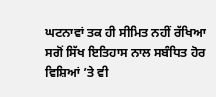ਘਟਨਾਵਾਂ ਤਕ ਹੀ ਸੀਮਿਤ ਨਹੀਂ ਰੱਖਿਆ ਸਗੋਂ ਸਿੱਖ ਇਤਿਹਾਸ ਨਾਲ ਸਬੰਧਿਤ ਹੋਰ ਵਿਸ਼ਿਆਂ ’ਤੇ ਵੀ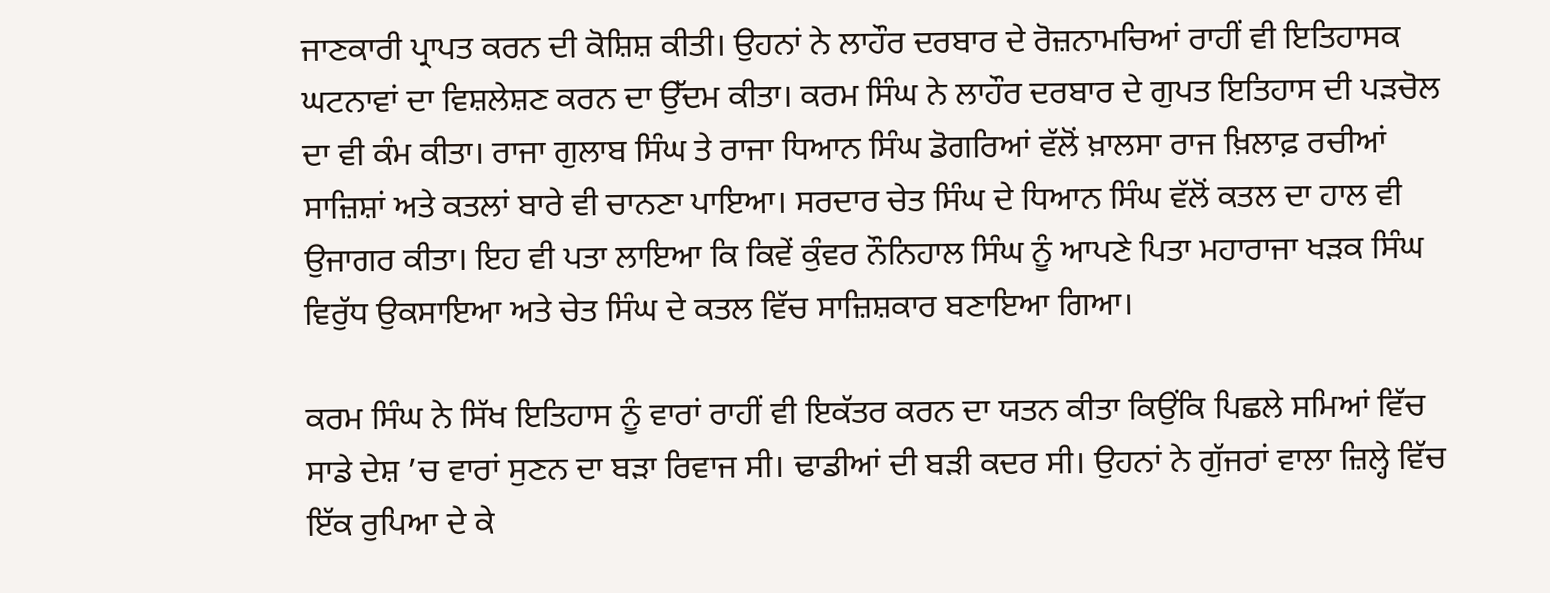ਜਾਣਕਾਰੀ ਪ੍ਰਾਪਤ ਕਰਨ ਦੀ ਕੋਸ਼ਿਸ਼ ਕੀਤੀ। ਉਹਨਾਂ ਨੇ ਲਾਹੌਰ ਦਰਬਾਰ ਦੇ ਰੋਜ਼ਨਾਮਚਿਆਂ ਰਾਹੀਂ ਵੀ ਇਤਿਹਾਸਕ ਘਟਨਾਵਾਂ ਦਾ ਵਿਸ਼ਲੇਸ਼ਣ ਕਰਨ ਦਾ ਉੱਦਮ ਕੀਤਾ। ਕਰਮ ਸਿੰਘ ਨੇ ਲਾਹੌਰ ਦਰਬਾਰ ਦੇ ਗੁਪਤ ਇਤਿਹਾਸ ਦੀ ਪੜਚੋਲ ਦਾ ਵੀ ਕੰਮ ਕੀਤਾ। ਰਾਜਾ ਗੁਲਾਬ ਸਿੰਘ ਤੇ ਰਾਜਾ ਧਿਆਨ ਸਿੰਘ ਡੋਗਰਿਆਂ ਵੱਲੋਂ ਖ਼ਾਲਸਾ ਰਾਜ ਖ਼ਿਲਾਫ਼ ਰਚੀਆਂ ਸਾਜ਼ਿਸ਼ਾਂ ਅਤੇ ਕਤਲਾਂ ਬਾਰੇ ਵੀ ਚਾਨਣਾ ਪਾਇਆ। ਸਰਦਾਰ ਚੇਤ ਸਿੰਘ ਦੇ ਧਿਆਨ ਸਿੰਘ ਵੱਲੋਂ ਕਤਲ ਦਾ ਹਾਲ ਵੀ ਉਜਾਗਰ ਕੀਤਾ। ਇਹ ਵੀ ਪਤਾ ਲਾਇਆ ਕਿ ਕਿਵੇਂ ਕੁੰਵਰ ਨੌਨਿਹਾਲ ਸਿੰਘ ਨੂੰ ਆਪਣੇ ਪਿਤਾ ਮਹਾਰਾਜਾ ਖੜਕ ਸਿੰਘ ਵਿਰੁੱਧ ਉਕਸਾਇਆ ਅਤੇ ਚੇਤ ਸਿੰਘ ਦੇ ਕਤਲ ਵਿੱਚ ਸਾਜ਼ਿਸ਼ਕਾਰ ਬਣਾਇਆ ਗਿਆ।

ਕਰਮ ਸਿੰਘ ਨੇ ਸਿੱਖ ਇਤਿਹਾਸ ਨੂੰ ਵਾਰਾਂ ਰਾਹੀਂ ਵੀ ਇਕੱਤਰ ਕਰਨ ਦਾ ਯਤਨ ਕੀਤਾ ਕਿਉਂਕਿ ਪਿਛਲੇ ਸਮਿਆਂ ਵਿੱਚ ਸਾਡੇ ਦੇਸ਼ ’ਚ ਵਾਰਾਂ ਸੁਣਨ ਦਾ ਬੜਾ ਰਿਵਾਜ ਸੀ। ਢਾਡੀਆਂ ਦੀ ਬੜੀ ਕਦਰ ਸੀ। ਉਹਨਾਂ ਨੇ ਗੁੱਜਰਾਂ ਵਾਲਾ ਜ਼ਿਲ੍ਹੇ ਵਿੱਚ ਇੱਕ ਰੁਪਿਆ ਦੇ ਕੇ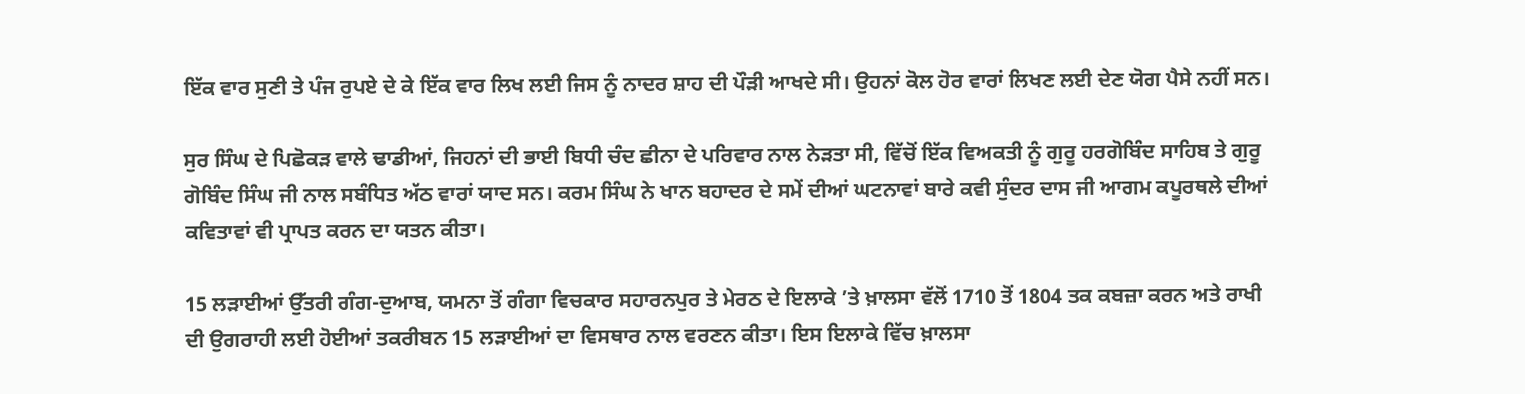ਇੱਕ ਵਾਰ ਸੁਣੀ ਤੇ ਪੰਜ ਰੁਪਏ ਦੇ ਕੇ ਇੱਕ ਵਾਰ ਲਿਖ ਲਈ ਜਿਸ ਨੂੰ ਨਾਦਰ ਸ਼ਾਹ ਦੀ ਪੌੜੀ ਆਖਦੇ ਸੀ। ਉਹਨਾਂ ਕੋਲ ਹੋਰ ਵਾਰਾਂ ਲਿਖਣ ਲਈ ਦੇਣ ਯੋਗ ਪੈਸੇ ਨਹੀਂ ਸਨ।

ਸੁਰ ਸਿੰਘ ਦੇ ਪਿਛੋਕੜ ਵਾਲੇ ਢਾਡੀਆਂ, ਜਿਹਨਾਂ ਦੀ ਭਾਈ ਬਿਧੀ ਚੰਦ ਛੀਨਾ ਦੇ ਪਰਿਵਾਰ ਨਾਲ ਨੇੜਤਾ ਸੀ, ਵਿੱਚੋਂ ਇੱਕ ਵਿਅਕਤੀ ਨੂੰ ਗੁਰੂ ਹਰਗੋਬਿੰਦ ਸਾਹਿਬ ਤੇ ਗੁਰੂ ਗੋਬਿੰਦ ਸਿੰਘ ਜੀ ਨਾਲ ਸਬੰਧਿਤ ਅੱਠ ਵਾਰਾਂ ਯਾਦ ਸਨ। ਕਰਮ ਸਿੰਘ ਨੇ ਖਾਨ ਬਹਾਦਰ ਦੇ ਸਮੇਂ ਦੀਆਂ ਘਟਨਾਵਾਂ ਬਾਰੇ ਕਵੀ ਸੁੰਦਰ ਦਾਸ ਜੀ ਆਗਮ ਕਪੂਰਥਲੇ ਦੀਆਂ ਕਵਿਤਾਵਾਂ ਵੀ ਪ੍ਰਾਪਤ ਕਰਨ ਦਾ ਯਤਨ ਕੀਤਾ।

15 ਲੜਾਈਆਂ ਉੱਤਰੀ ਗੰਗ-ਦੁਆਬ, ਯਮਨਾ ਤੋਂ ਗੰਗਾ ਵਿਚਕਾਰ ਸਹਾਰਨਪੁਰ ਤੇ ਮੇਰਠ ਦੇ ਇਲਾਕੇ ’ਤੇ ਖ਼ਾਲਸਾ ਵੱਲੋਂ 1710 ਤੋਂ 1804 ਤਕ ਕਬਜ਼ਾ ਕਰਨ ਅਤੇ ਰਾਖੀ ਦੀ ਉਗਰਾਹੀ ਲਈ ਹੋਈਆਂ ਤਕਰੀਬਨ 15 ਲੜਾਈਆਂ ਦਾ ਵਿਸਥਾਰ ਨਾਲ ਵਰਣਨ ਕੀਤਾ। ਇਸ ਇਲਾਕੇ ਵਿੱਚ ਖ਼ਾਲਸਾ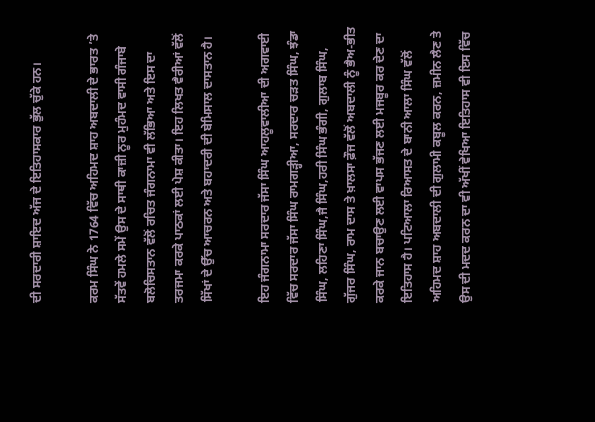ਦੀ ਸਰਦਾਰੀ ਸ਼ਾਇਦ ਅੱਜ ਦੇ ਇਤਿਹਾਸਕਾਰ ਭੁੱਲ ਚੁੱਕੇ ਹਨ।

ਕਰਮ ਸਿੰਘ ਨੇ 1764 ਵਿੱਚ ਅਹਿਮਦ ਸ਼ਾਹ ਅਬਦਾਲੀ ਦੇ ਭਾਰਤ ’ਤੇ ਸੱਤਵੇਂ ਹਮਲੇ ਸਮੇਂ ਉਸ ਦੇ ਸਾਥੀ ਕਾਜ਼ੀ ਨੂਰ ਮੁਹੰਮਦ ਵਾਸੀ ਗੰਜਾਬੇ ਬਲੋਚਿਸਤਾਨ ਵੱਲੋਂ ਰਚਿਤ ਜੰਗਨਾਮਾ ਵੀ ਲੱਭਿਆ ਅਤੇ ਇਸ ਦਾ ਤਰਜਮਾ ਕਰਕੇ ਪਾਠਕਾਂ ਲਈ ਪੇਸ਼ ਕੀਤਾ। ਇਹ ਲਿਖਤ ਵੈਰੀਆਂ ਵੱਲੋਂ ਸਿੱਖਾਂ ਦੇ ਉੱਚ ਆਚਰਨ ਅਤੇ ਬਹਾਦਰੀ ਦੀ ਬੇਮਿਸਾਲ ਦਾਸਤਾਨ ਹੈ।

ਇਹ ਜੰਗਨਾਮਾ ਸਰਦਾਰ ਜੱਸਾ ਸਿੰਘ ਆਹਲੂਵਾਲੀਆ ਦੀ ਅਗਵਾਈ ਵਿੱਚ ਸਰਦਾਰ ਜੱਸਾ ਸਿੰਘ ਰਾਮਗੜ੍ਹੀਆ, ਸਰਦਾਰ ਚੜਤ ਸਿੰਘ, ਝੰਡਾ ਸਿੰਘ, ਲਹਿਣਾ ਸਿੰਘ,ਜੈ ਸਿੰਘ,ਹਰੀ ਸਿੰਘ ਭੰਗੀ, ਗੁਲਾਬ ਸਿੰਘ, ਗੁੱਜਰ ਸਿੰਘ, ਰਾਮ ਦਾਸ ਤੇ ਖ਼ਾਲਸਾ ਫ਼ੌਜ ਵੱਲੋਂ ਅਬਦਾਲੀ ਨੂੰ ਭੈਅ-ਭੀਤ ਕਰਕੇ ਜਾਨ ਬਚਾਉਣ ਲਈ ਵਾਪਸ ਭੱਜਣ ਲਈ ਮਜਬੂਰ ਕਰ ਦੇਣ ਦਾ ਇਤਿਹਾਸ ਹੈ। ਪਟਿਆਲਾ ਰਿਆਸਤ ਦੇ ਬਾਨੀ ਆਲਾ ਸਿੰਘ ਵੱਲੋਂ ਅਹਿਮਦ ਸ਼ਾਹ ਅਬਦਾਲੀ ਦੀ ਗੁਲਾਮੀ ਕਬੂਲ ਕਰਨ, ਜ਼ਮੀਨ ਲੈਣ ਤੇ ਉਸ ਦੀ ਮਦਦ ਕਰਨ ਦਾ ਵੀ ਅੱਖੀਂ ਵੇਖਿਆ ਇਤਿਹਾਸ ਵੀ ਇਸ ਵਿੱਚ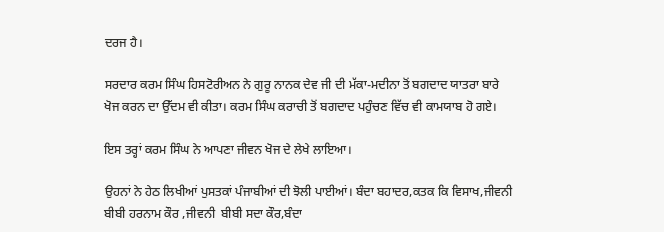ਦਰਜ ਹੈ।

ਸਰਦਾਰ ਕਰਮ ਸਿੰਘ ਹਿਸਟੋਰੀਅਨ ਨੇ ਗੁਰੂ ਨਾਨਕ ਦੇਵ ਜੀ ਦੀ ਮੱਕਾ-ਮਦੀਨਾ ਤੋਂ ਬਗਦਾਦ ਯਾਤਰਾ ਬਾਰੇ ਖੋਜ ਕਰਨ ਦਾ ਉੱਦਮ ਵੀ ਕੀਤਾ। ਕਰਮ ਸਿੰਘ ਕਰਾਚੀ ਤੋਂ ਬਗਦਾਦ ਪਹੁੰਚਣ ਵਿੱਚ ਵੀ ਕਾਮਯਾਬ ਹੋ ਗਏ।

ਇਸ ਤਰ੍ਹਾਂ ਕਰਮ ਸਿੰਘ ਨੇ ਆਪਣਾ ਜੀਵਨ ਖੋਜ ਦੇ ਲੇਖੇ ਲਾਇਆ।

ਉਹਨਾਂ ਨੇ ਹੇਠ ਲਿਖੀਆਂ ਪੁਸਤਕਾਂ ਪੰਜਾਬੀਆਂ ਦੀ ਝੋਲੀ ਪਾਈਆਂ। ਬੰਦਾ ਬਹਾਦਰ,ਕਤਕ ਕਿ ਵਿਸਾਖ,ਜੀਵਨੀ ਬੀਬੀ ਹਰਨਾਮ ਕੌਰ ,ਜੀਵਨੀ  ਬੀਬੀ ਸਦਾ ਕੌਰ,ਬੰਦਾ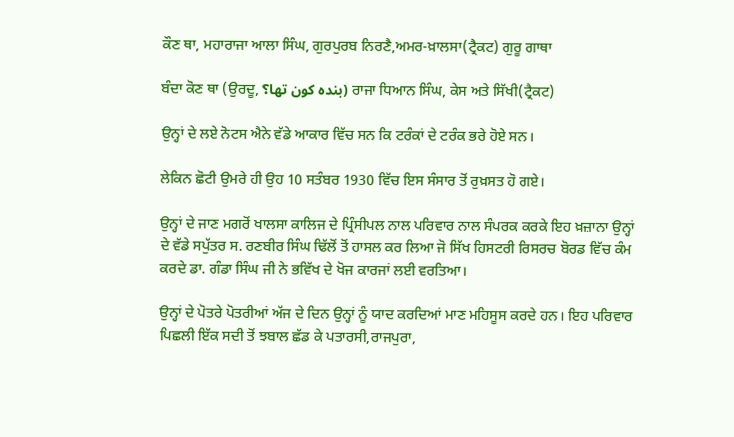ਕੌਣ ਥਾ, ਮਹਾਰਾਜਾ ਆਲਾ ਸਿੰਘ, ਗੁਰਪੁਰਬ ਨਿਰਣੈ,ਅਮਰ-ਖ਼ਾਲਸਾ(ਟ੍ਰੈਕਟ) ਗੁਰੂ ਗਾਥਾ

ਬੰਦਾ ਕੋਣ ਥਾ (ਉਰਦੂ, بندہ کون تھا؟) ਰਾਜਾ ਧਿਆਨ ਸਿੰਘ, ਕੇਸ ਅਤੇ ਸਿੱਖੀ(ਟ੍ਰੈਕਟ)

ਉਨ੍ਹਾਂ ਦੇ ਲਏ ਨੋਟਸ ਐਨੇ ਵੱਡੇ ਆਕਾਰ ਵਿੱਚ ਸਨ ਕਿ ਟਰੰਕਾਂ ਦੇ ਟਰੰਕ ਭਰੇ ਹੋਏ ਸਨ।

ਲੇਕਿਨ ਛੋਟੀ ਉਮਰੇ ਹੀ ਉਹ 10 ਸਤੰਬਰ 1930 ਵਿੱਚ ਇਸ ਸੰਸਾਰ ਤੋਂ ਰੁਖ਼ਸਤ ਹੋ ਗਏ।

ਉਨ੍ਹਾਂ ਦੇ ਜਾਣ ਮਗਰੋਂ ਖਾਲਸਾ ਕਾਲਿਜ ਦੇ ਪ੍ਰਿੰਸੀਪਲ ਨਾਲ ਪਰਿਵਾਰ ਨਾਲ ਸੰਪਰਕ ਕਰਕੇ ਇਹ ਖ਼ਜ਼ਾਨਾ ਉਨ੍ਹਾਂ ਦੇ ਵੱਡੇ ਸਪੁੱਤਰ ਸ. ਰਣਬੀਰ ਸਿੰਘ ਢਿੱਲੋਂ ਤੋਂ ਹਾਸਲ ਕਰ ਲਿਆ ਜੋ ਸਿੱਖ ਹਿਸਟਰੀ ਰਿਸਰਚ ਬੋਰਡ ਵਿੱਚ ਕੰਮ ਕਰਦੇ ਡਾ. ਗੰਡਾ ਸਿੰਘ ਜੀ ਨੇ ਭਵਿੱਖ ਦੇ ਖੋਜ ਕਾਰਜਾਂ ਲਈ ਵਰਤਿਆ।

ਉਨ੍ਹਾਂ ਦੇ ਪੋਤਰੇ ਪੋਤਰੀਆਂ ਅੱਜ ਦੇ ਦਿਨ ਉਨ੍ਹਾਂ ਨੂੰ ਯਾਦ ਕਰਦਿਆਂ ਮਾਣ ਮਹਿਸੂਸ ਕਰਦੇ ਹਨ। ਇਹ ਪਰਿਵਾਰ ਪਿਛਲੀ ਇੱਕ ਸਦੀ ਤੋਂ ਝਬਾਲ ਛੱਡ ਕੇ ਪਤਾਰਸੀ,ਰਾਜਪੁਰਾ,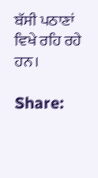ਬੱਸੀ ਪਠਾਣਾਂ ਵਿਖੇ ਰਹਿ ਰਹੇ ਹਨ।

Share: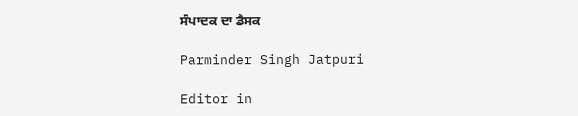ਸੰਪਾਦਕ ਦਾ ਡੈਸਕ

Parminder Singh Jatpuri

Editor in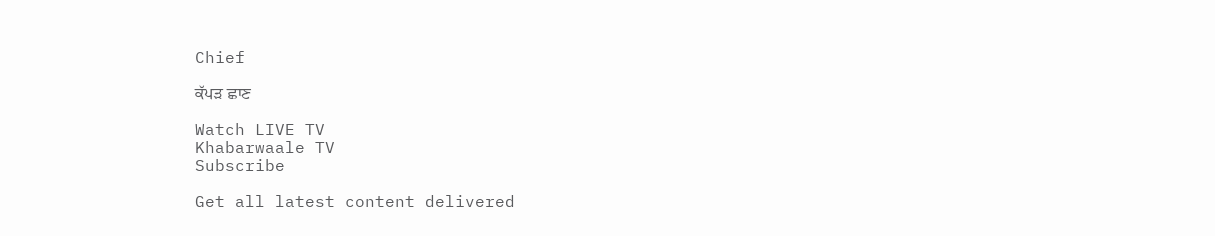Chief

ਕੱਪੜ ਛਾਣ

Watch LIVE TV
Khabarwaale TV
Subscribe

Get all latest content delivered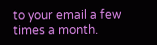to your email a few times a month.